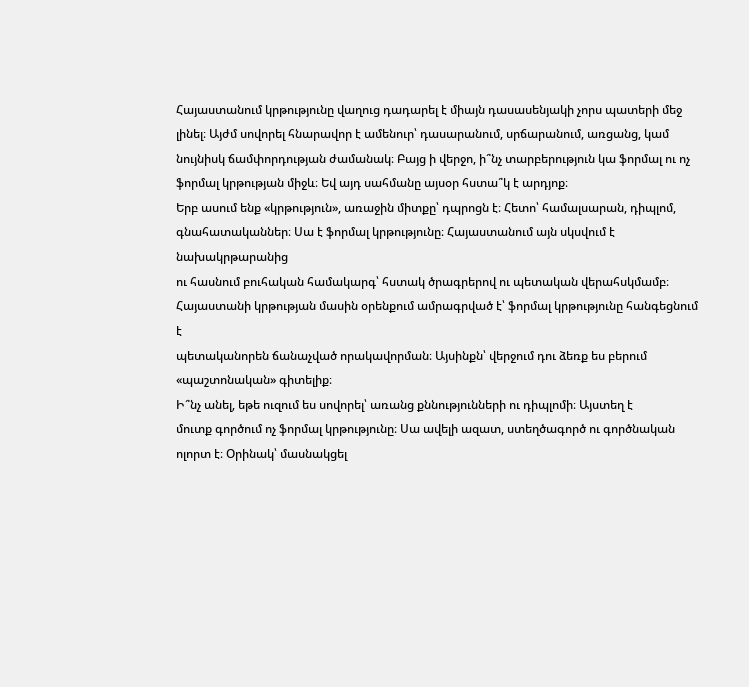Հայաստանում կրթությունը վաղուց դադարել է միայն դասասենյակի չորս պատերի մեջ լինել։ Այժմ սովորել հնարավոր է ամենուր՝ դասարանում, սրճարանում, առցանց, կամ նույնիսկ ճամփորդության ժամանակ։ Բայց ի վերջո, ի՞նչ տարբերություն կա ֆորմալ ու ոչ ֆորմալ կրթության միջև։ Եվ այդ սահմանը այսօր հստա՞կ է արդյոք։
Երբ ասում ենք «կրթություն», առաջին միտքը՝ դպրոցն է։ Հետո՝ համալսարան, դիպլոմ,
գնահատականներ։ Սա է ֆորմալ կրթությունը։ Հայաստանում այն սկսվում է նախակրթարանից
ու հասնում բուհական համակարգ՝ հստակ ծրագրերով ու պետական վերահսկմամբ։
Հայաստանի կրթության մասին օրենքում ամրագրված է՝ ֆորմալ կրթությունը հանգեցնում է
պետականորեն ճանաչված որակավորման։ Այսինքն՝ վերջում դու ձեռք ես բերում
«պաշտոնական» գիտելիք։
Ի՞նչ անել, եթե ուզում ես սովորել՝ առանց քննությունների ու դիպլոմի։ Այստեղ է
մուտք գործում ոչ ֆորմալ կրթությունը։ Սա ավելի ազատ, ստեղծագործ ու գործնական
ոլորտ է։ Օրինակ՝ մասնակցել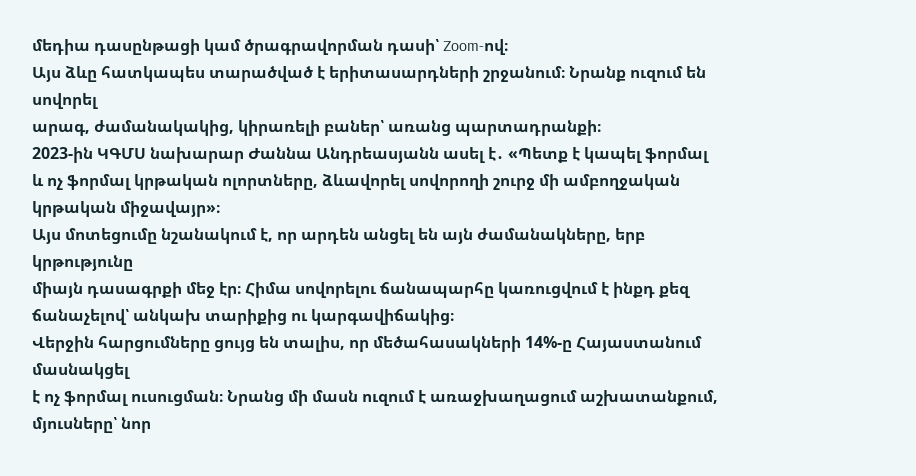մեդիա դասընթացի կամ ծրագրավորման դասի՝ Zoom-ով։
Այս ձևը հատկապես տարածված է երիտասարդների շրջանում։ Նրանք ուզում են սովորել
արագ, ժամանակակից, կիրառելի բաներ՝ առանց պարտադրանքի։
2023-ին ԿԳՄՍ նախարար Ժաննա Անդրեասյանն ասել է․ «Պետք է կապել ֆորմալ և ոչ ֆորմալ կրթական ոլորտները, ձևավորել սովորողի շուրջ մի ամբողջական կրթական միջավայր»։
Այս մոտեցումը նշանակում է, որ արդեն անցել են այն ժամանակները, երբ կրթությունը
միայն դասագրքի մեջ էր։ Հիմա սովորելու ճանապարհը կառուցվում է ինքդ քեզ
ճանաչելով՝ անկախ տարիքից ու կարգավիճակից։
Վերջին հարցումները ցույց են տալիս, որ մեծահասակների 14%-ը Հայաստանում մասնակցել
է ոչ ֆորմալ ուսուցման։ Նրանց մի մասն ուզում է առաջխաղացում աշխատանքում,
մյուսները՝ նոր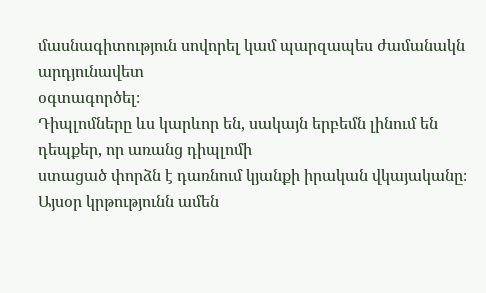մասնագիտություն սովորել կամ պարզապես ժամանակն արդյունավետ
օգտագործել։
Դիպլոմները ևս կարևոր են, սակայն երբեմն լինում են դեպքեր, որ առանց դիպլոմի
ստացած փորձն է դառնում կյանքի իրական վկայականը։
Այսօր կրթությունն ամեն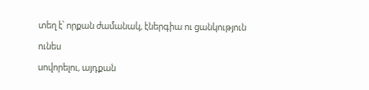տեղ է՝ որքան ժամանակ, էներգիա ու ցանկություն ունես
սովորելու, այդքան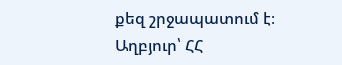քեզ շրջապատում է։
Աղբյուր՝ ՀՀ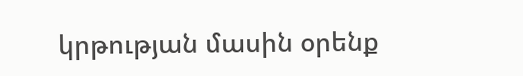կրթության մասին օրենք